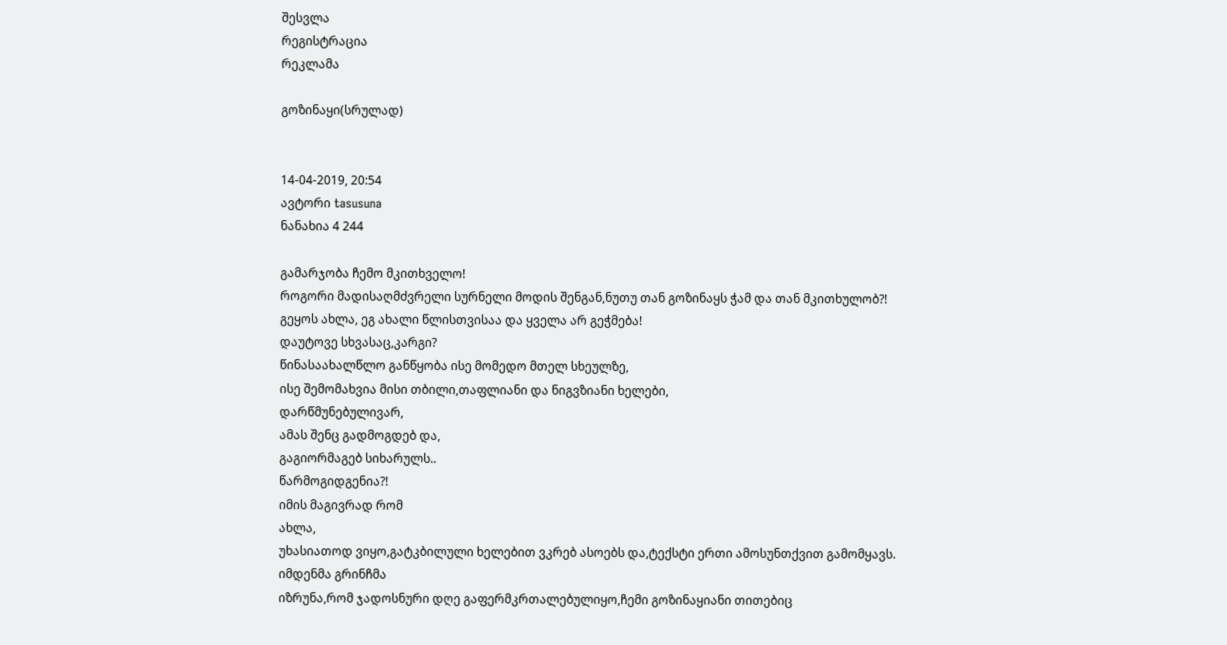შესვლა
რეგისტრაცია
რეკლამა

გოზინაყი(სრულად)


14-04-2019, 20:54
ავტორი tasusuna
ნანახია 4 244

გამარჯობა ჩემო მკითხველო!
როგორი მადისაღმძვრელი სურნელი მოდის შენგან,ნუთუ თან გოზინაყს ჭამ და თან მკითხულობ?!
გეყოს ახლა, ეგ ახალი წლისთვისაა და ყველა არ გეჭმება!
დაუტოვე სხვასაც,კარგი?
წინასაახალწლო განწყობა ისე მომედო მთელ სხეულზე,
ისე შემომახვია მისი თბილი,თაფლიანი და ნიგვზიანი ხელები,
დარწმუნებულივარ,
ამას შენც გადმოგდებ და,
გაგიორმაგებ სიხარულს..
წარმოგიდგენია?!
იმის მაგივრად რომ
ახლა,
უხასიათოდ ვიყო,გატკბილული ხელებით ვკრებ ასოებს და,ტექსტი ერთი ამოსუნთქვით გამომყავს.
იმდენმა გრინჩმა
იზრუნა,რომ ჯადოსნური დღე გაფერმკრთალებულიყო,ჩემი გოზინაყიანი თითებიც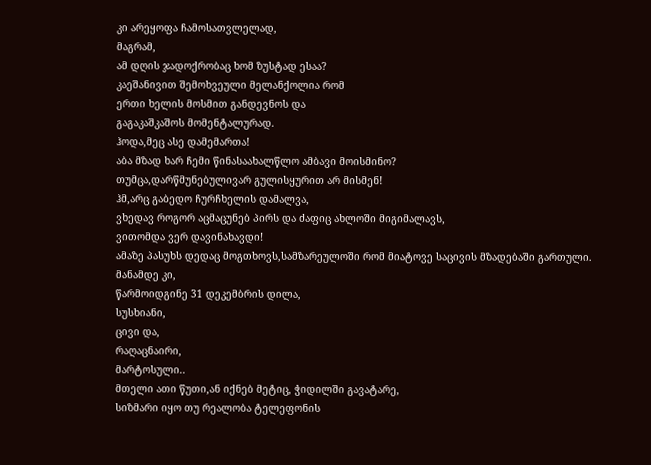კი არეყოფა ჩამოსათვლელად,
მაგრამ,
ამ დღის ჯადოქრობაც ხომ ზუსტად ესაა?
კაეშანივით შემოხვეული მელანქოლია რომ
ერთი ხელის მოსმით განდევნოს და
გაგაკაშკაშოს მომენტალურად.
ჰოდა,მეც ასე დამემართა!
აბა მზად ხარ ჩემი წინასაახალწლო ამბავი მოისმინო?
თუმცა,დარწმუნებულივარ გულისყურით არ მისმენ!
ჰმ,არც გაბედო ჩურჩხელის დამალვა,
ვხედავ როგორ აცმაცუნებ პირს და ძაფიც ახლოში მიგიმალავს,
ვითომდა ვერ დავინახავდი!
ამაზე პასუხს დედაც მოგთხოვს,სამზარეულოში რომ მიატოვე საცივის მზადებაში გართული.
მანამდე კი,
წარმოიდგინე 31 დეკემბრის დილა,
სუსხიანი,
ცივი და,
რაღაცნაირი,
მარტოსული..
მთელი ათი წუთი,ან იქნებ მეტიც, ჭიდილში გავატარე,
სიზმარი იყო თუ რეალობა ტელეფონის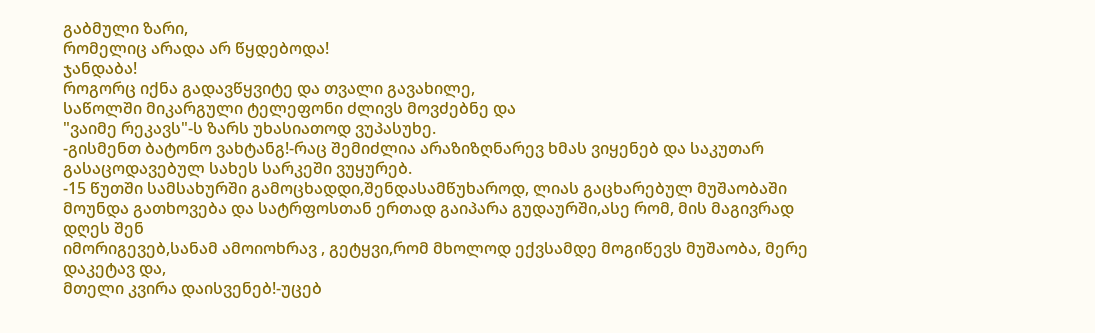გაბმული ზარი,
რომელიც არადა არ წყდებოდა!
ჯანდაბა!
როგორც იქნა გადავწყვიტე და თვალი გავახილე,
საწოლში მიკარგული ტელეფონი ძლივს მოვძებნე და
"ვაიმე რეკავს"-ს ზარს უხასიათოდ ვუპასუხე.
-გისმენთ ბატონო ვახტანგ!-რაც შემიძლია არაზიზღნარევ ხმას ვიყენებ და საკუთარ გასაცოდავებულ სახეს სარკეში ვუყურებ.
-15 წუთში სამსახურში გამოცხადდი,შენდასამწუხაროდ, ლიას გაცხარებულ მუშაობაში მოუნდა გათხოვება და სატრფოსთან ერთად გაიპარა გუდაურში,ასე რომ, მის მაგივრად დღეს შენ
იმორიგევებ,სანამ ამოიოხრავ , გეტყვი,რომ მხოლოდ ექვსამდე მოგიწევს მუშაობა, მერე დაკეტავ და,
მთელი კვირა დაისვენებ!-უცებ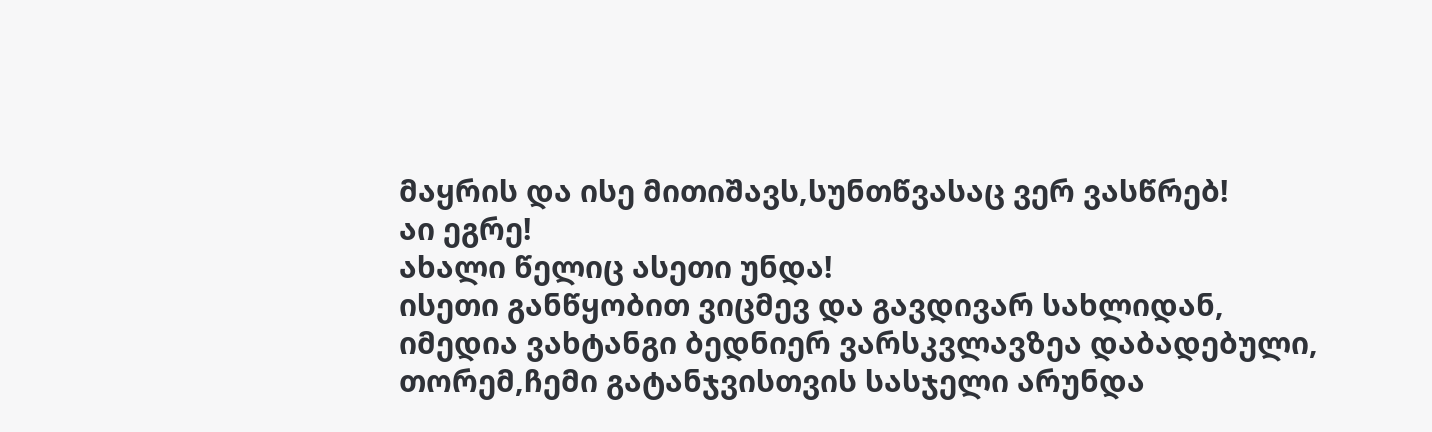მაყრის და ისე მითიშავს,სუნთწვასაც ვერ ვასწრებ!
აი ეგრე!
ახალი წელიც ასეთი უნდა!
ისეთი განწყობით ვიცმევ და გავდივარ სახლიდან,
იმედია ვახტანგი ბედნიერ ვარსკვლავზეა დაბადებული, თორემ,ჩემი გატანჯვისთვის სასჯელი არუნდა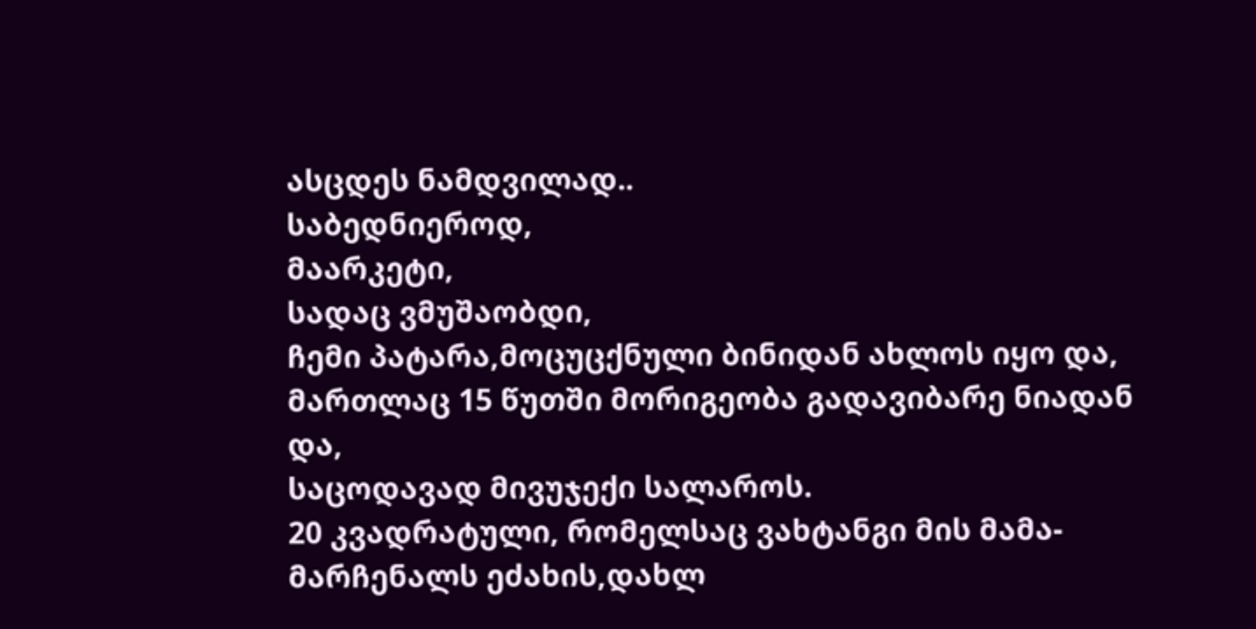ასცდეს ნამდვილად..
საბედნიეროდ,
მაარკეტი,
სადაც ვმუშაობდი,
ჩემი პატარა,მოცუცქნული ბინიდან ახლოს იყო და,
მართლაც 15 წუთში მორიგეობა გადავიბარე ნიადან და,
საცოდავად მივუჯექი სალაროს.
20 კვადრატული, რომელსაც ვახტანგი მის მამა-მარჩენალს ეძახის,დახლ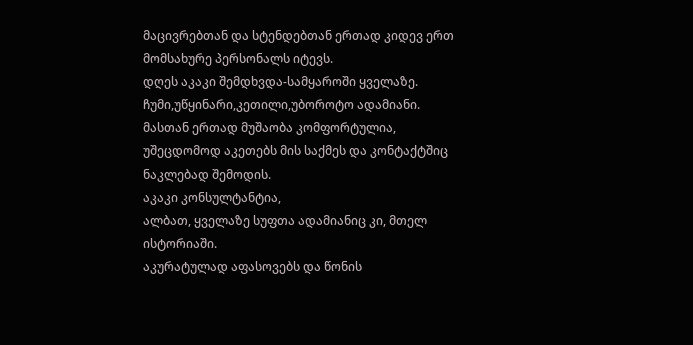მაცივრებთან და სტენდებთან ერთად კიდევ ერთ მომსახურე პერსონალს იტევს.
დღეს აკაკი შემდხვდა-სამყაროში ყველაზე. ჩუმი,უწყინარი,კეთილი,უბოროტო ადამიანი.
მასთან ერთად მუშაობა კომფორტულია, უშეცდომოდ აკეთებს მის საქმეს და კონტაქტშიც ნაკლებად შემოდის.
აკაკი კონსულტანტია,
ალბათ, ყველაზე სუფთა ადამიანიც კი, მთელ ისტორიაში.
აკურატულად აფასოვებს და წონის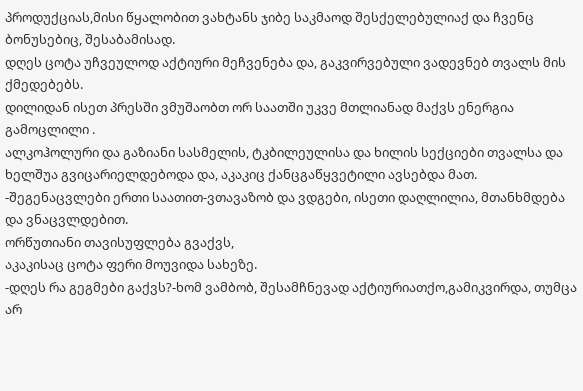პროდუქციას,მისი წყალობით ვახტანს ჯიბე საკმაოდ შესქელებულიაქ და ჩვენც ბონუსებიც, შესაბამისად.
დღეს ცოტა უჩვეულოდ აქტიური მეჩვენება და, გაკვირვებული ვადევნებ თვალს მის ქმედებებს.
დილიდან ისეთ პრესში ვმუშაობთ ორ საათში უკვე მთლიანად მაქვს ენერგია გამოცლილი .
ალკოჰოლური და გაზიანი სასმელის, ტკბილეულისა და ხილის სექციები თვალსა და ხელშუა გვიცარიელდებოდა და, აკაკიც ქანცგაწყვეტილი ავსებდა მათ.
-შეგენაცვლები ერთი საათით-ვთავაზობ და ვდგები, ისეთი დაღლილია, მთანხმდება და ვნაცვლდებით.
ორწუთიანი თავისუფლება გვაქვს,
აკაკისაც ცოტა ფერი მოუვიდა სახეზე.
-დღეს რა გეგმები გაქვს?-ხომ ვამბობ, შესამჩნევად აქტიურიათქო,გამიკვირდა, თუმცა არ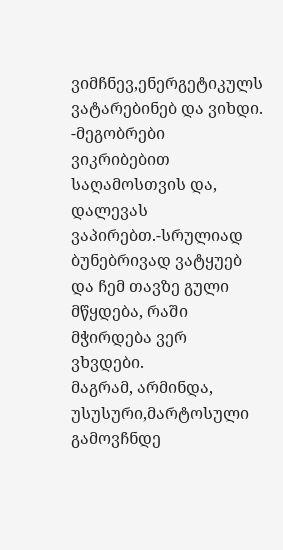ვიმჩნევ,ენერგეტიკულს ვატარებინებ და ვიხდი.
-მეგობრები ვიკრიბებით საღამოსთვის და, დალევას ვაპირებთ.-სრულიად ბუნებრივად ვატყუებ და ჩემ თავზე გული მწყდება, რაში მჭირდება ვერ ვხვდები.
მაგრამ, არმინდა, უსუსური,მარტოსული გამოვჩნდე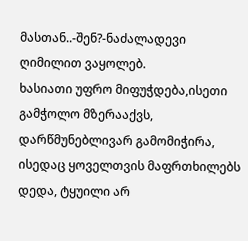მასთან..-შენ?-ნაძალადევი ღიმილით ვაყოლებ.
ხასიათი უფრო მიფუჭდება,ისეთი გამჭოლო მზერააქვს, დარწმუნებლივარ გამომიჭირა, ისედაც ყოველთვის მაფრთხილებს დედა, ტყუილი არ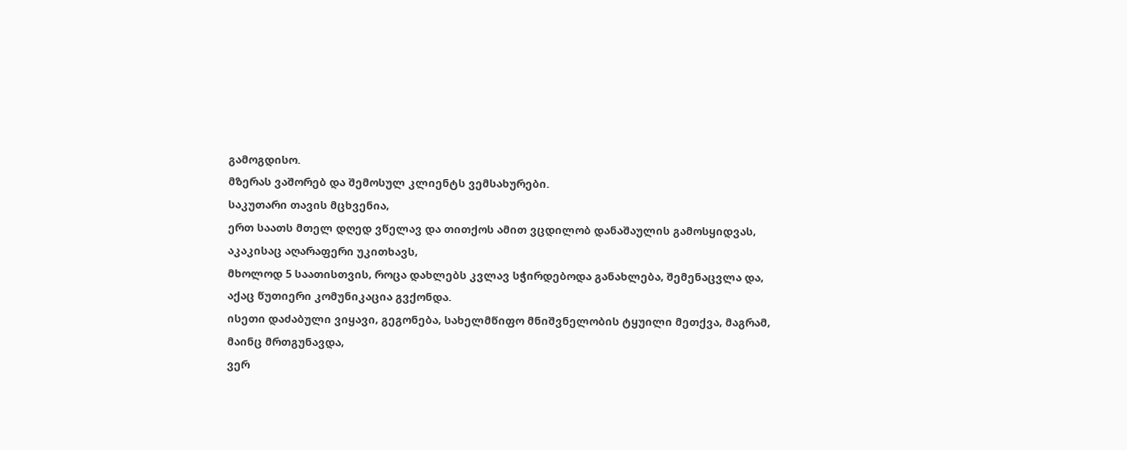გამოგდისო.
მზერას ვაშორებ და შემოსულ კლიენტს ვემსახურები.
საკუთარი თავის მცხვენია,
ერთ საათს მთელ დღედ ვწელავ და თითქოს ამით ვცდილობ დანაშაულის გამოსყიდვას,
აკაკისაც აღარაფერი უკითხავს,
მხოლოდ 5 საათისთვის, როცა დახლებს კვლავ სჭირდებოდა განახლება, შემენაცვლა და,
აქაც წუთიერი კომუნიკაცია გვქონდა.
ისეთი დაძაბული ვიყავი, გეგონება, სახელმწიფო მნიშვნელობის ტყუილი მეთქვა, მაგრამ,
მაინც მრთგუნავდა,
ვერ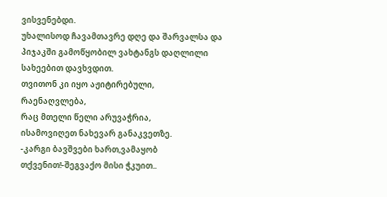ვისვენებდი.
უხალისოდ ჩავამთავრე დღე და შარვალსა და პიჯაკში გამოწყობილ ვახტანგს დაღლილი სახეებით დავხვდით.
თვითონ კი იყო აჟიტირებული,
რაენაღვლება,
რაც მთელი წელი არუვაჭრია,
ისამოვიღეთ ნახევარ განაკვეთზე.
-კარგი ბავშვები ხართ,ვამაყობ თქვენით!-შეგვაქო მისი ჭკუით..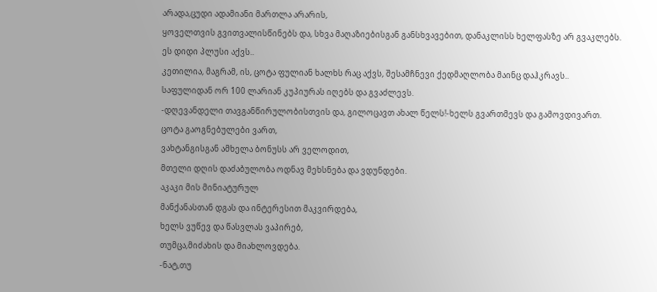არადა,ცუდი ადამიანი მართლა არარის,
ყოველთვის გვითვალისწინებს და, სხვა მაღაზიებისგან განსხვავებით, დანაკლისს ხელფასზე არ გვაკლებს.
ეს დიდი პლუსი აქვს..
კეთილია, მაგრამ, ის, ცოტა ფულიან ხალხს რაც აქვს, შესამჩნევი ქედმაღლობა მაინც დაჰკრავს..
საფულიდან ორ 100 ლარიან კუპიურას იღებს და გვაძლევს.
-დღევანდელი თავგანწირულობისთვის და, გილოცავთ ახალ წელს!-ხელს გვართმევს და გამოვდივართ.
ცოტა გაოგნებულები ვართ,
ვახტანგისგან ამხელა ბონუსს არ ველოდით,
მთელი დღის დაძაბულობა ოდნავ მეხსნება და ვდუნდები.
აკაკი მის მინიატურულ
მანქანასთან დგას და ინტერესით მაკვირდება,
ხელს ვუწევ და წასვლას ვაპირებ,
თუმცა,მიძახის და მიახლოვდება.
-ნატ,თუ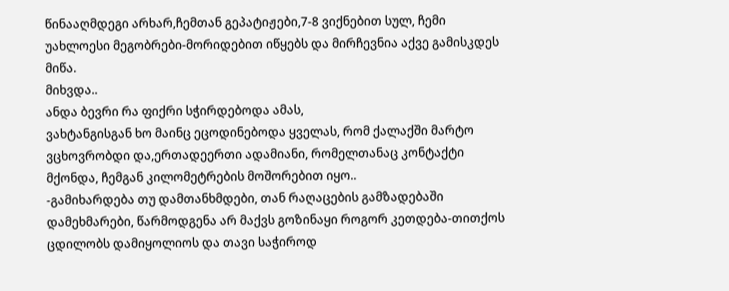წინააღმდეგი არხარ,ჩემთან გეპატიჟები,7-8 ვიქნებით სულ, ჩემი უახლოესი მეგობრები-მორიდებით იწყებს და მირჩევნია აქვე გამისკდეს მიწა.
მიხვდა..
ანდა ბევრი რა ფიქრი სჭირდებოდა ამას,
ვახტანგისგან ხო მაინც ეცოდინებოდა ყველას, რომ ქალაქში მარტო ვცხოვრობდი და,ერთადეერთი ადამიანი, რომელთანაც კონტაქტი მქონდა, ჩემგან კილომეტრების მოშორებით იყო..
-გამიხარდება თუ დამთანხმდები, თან რაღაცების გამზადებაში დამეხმარები, წარმოდგენა არ მაქვს გოზინაყი როგორ კეთდება-თითქოს ცდილობს დამიყოლიოს და თავი საჭიროდ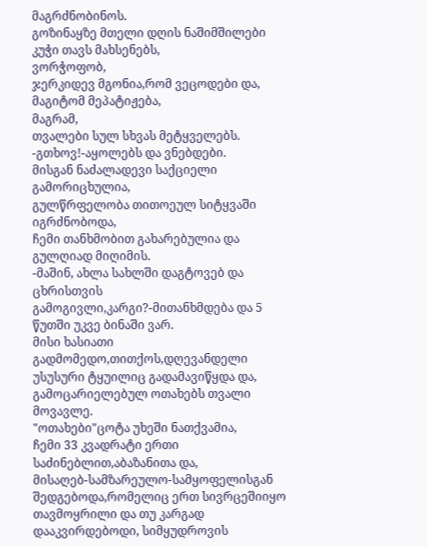მაგრძნობინოს.
გოზინაყზე მთელი დღის ნაშიმშილები კუჭი თავს მახსენებს,
ვორჭოფობ,
ჯერკიდევ მგონია,რომ ვეცოდები და,
მაგიტომ მეპატიჟება,
მაგრამ,
თვალები სულ სხვას მეტყველებს.
-გთხოვ!-აყოლებს და ვნებდები.
მისგან ნაძალადევი საქციელი გამორიცხულია,
გულწრფელობა თითოეულ სიტყვაში იგრძნობოდა,
ჩემი თანხმობით გახარებულია და გულღიად მიღიმის.
-მაშინ, ახლა სახლში დაგტოვებ და ცხრისთვის გამოგივლი,კარგი?-მითანხმდება და 5 წუთში უკვე ბინაში ვარ.
მისი ხასიათი გადმომედო,თითქოს,დღევანდელი უსუსური ტყუილიც გადამავიწყდა და,
გამოცარიელებულ ოთახებს თვალი მოვავლე.
"ოთახები"ცოტა უხეში ნათქვამია,
ჩემი 33 კვადრატი ერთი საძინებლით,აბაზანითა და,
მისაღებ-სამზარეულო-სამყოფელისგან შედგებოდა,რომელიც ერთ სივრცეშიიყო თავმოყრილი და თუ კარგად დააკვირდებოდი, სიმყუდროვის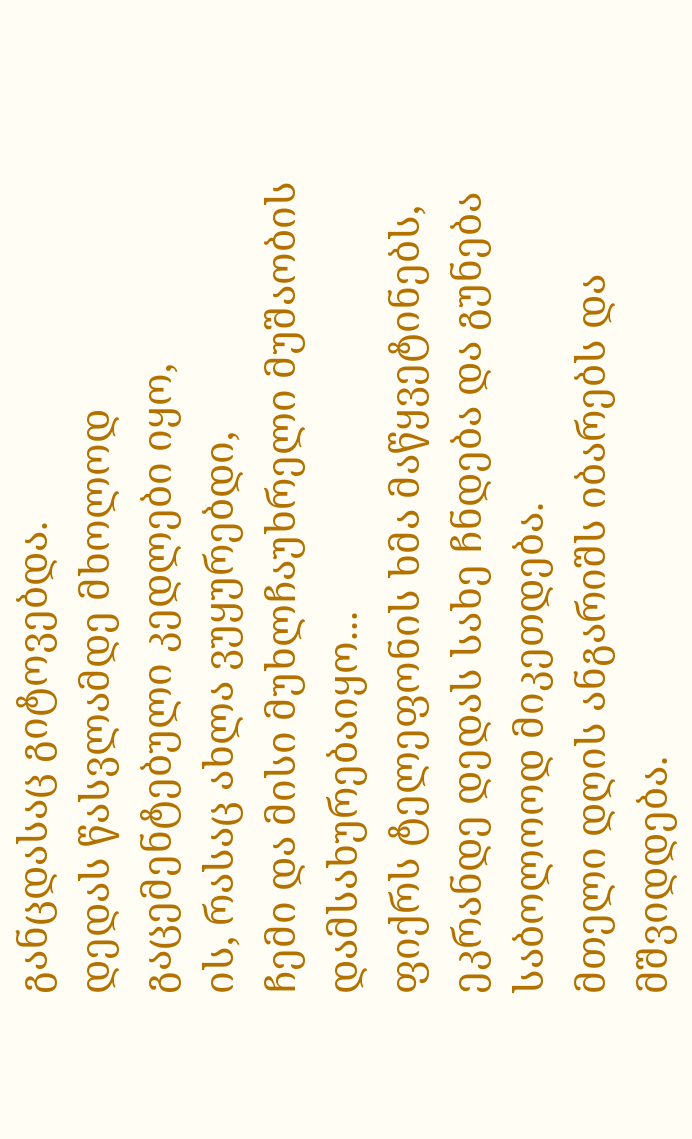განცდასაც გიტოვებდა.
დედას წასვლამდე მხოლოდ გაცემენტებული კედლები იყო,
ის, რასაც ახლა ვუყურებდი,
ჩემი და მისი მუხლჩაუხრელი მუშაობის დამსახურებაიყო...
ფიქრს ტელეფონის ხმა მაწყვეტინებს,
ეკრანდე დედას სახე ჩნდება და გუნება საბოლოოდ მიკეთდება.
მთელი დღის ანგარიშს იბარებს და მშვიდდება.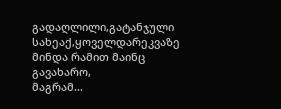გადაღლილი,გატანჯული სახეაქ,ყოველდარეკვაზე მინდა რამით მაინც გავახარო,
მაგრამ...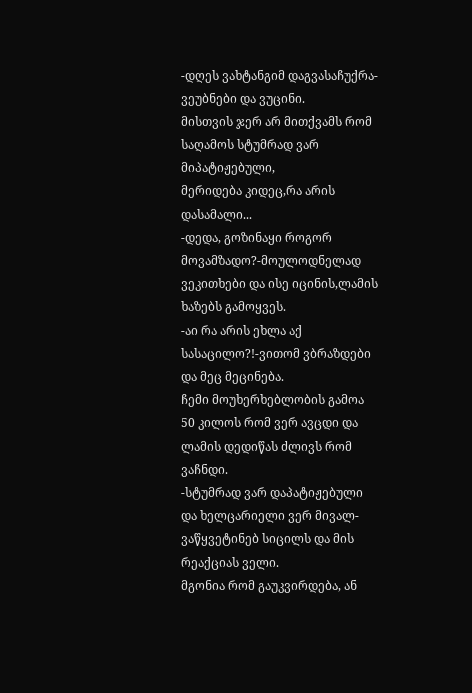-დღეს ვახტანგიმ დაგვასაჩუქრა-ვეუბნები და ვუცინი.
მისთვის ჯერ არ მითქვამს რომ საღამოს სტუმრად ვარ მიპატიჟებული,
მერიდება კიდეც,რა არის დასამალი...
-დედა, გოზინაყი როგორ მოვამზადო?-მოულოდნელად ვეკითხები და ისე იცინის,ლამის ხაზებს გამოყვეს.
-აი რა არის ეხლა აქ სასაცილო?!-ვითომ ვბრაზდები და მეც მეცინება.
ჩემი მოუხერხებლობის გამოა 50 კილოს რომ ვერ ავცდი და ლამის დედიწას ძლივს რომ ვაჩნდი.
-სტუმრად ვარ დაპატიჟებული და ხელცარიელი ვერ მივალ-ვაწყვეტინებ სიცილს და მის რეაქციას ველი.
მგონია რომ გაუკვირდება, ან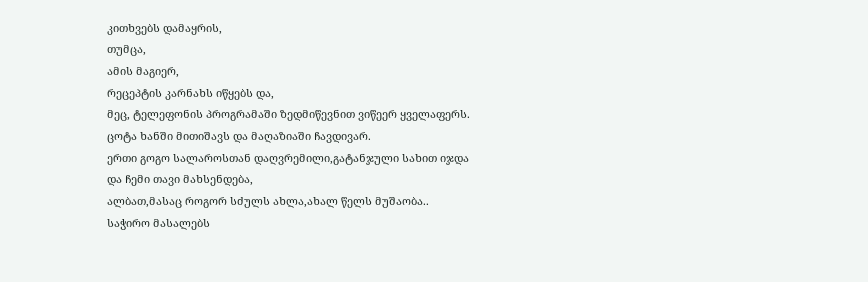კითხვებს დამაყრის,
თუმცა,
ამის მაგიერ,
რეცეპტის კარნახს იწყებს და,
მეც, ტელეფონის პროგრამაში ზედმიწევნით ვიწეერ ყველაფერს.
ცოტა ხანში მითიშავს და მაღაზიაში ჩავდივარ.
ერთი გოგო სალაროსთან დაღვრემილი,გატანჯული სახით იჯდა და ჩემი თავი მახსენდება,
ალბათ,მასაც როგორ სძულს ახლა,ახალ წელს მუშაობა..
საჭირო მასალებს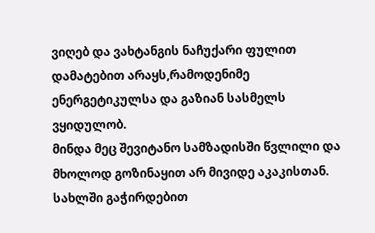ვიღებ და ვახტანგის ნაჩუქარი ფულით დამატებით არაყს,რამოდენიმე ენერგეტიკულსა და გაზიან სასმელს ვყიდულობ.
მინდა მეც შევიტანო სამზადისში წვლილი და მხოლოდ გოზინაყით არ მივიდე აკაკისთან.
სახლში გაჭირდებით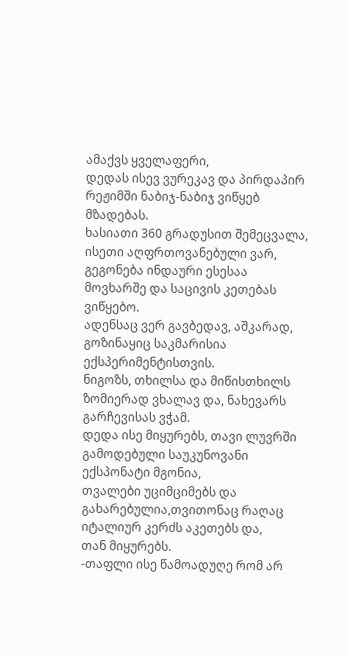ამაქვს ყველაფერი,
დედას ისევ ვურეკავ და პირდაპირ რეჟიმში ნაბიჯ-ნაბიჯ ვიწყებ მზადებას.
ხასიათი 360 გრადუსით შემეცვალა,
ისეთი აღფრთოვანებული ვარ, გეგონება ინდაური ესესაა მოვხარშე და საცივის კეთებას ვიწყებო.
ადენსაც ვერ გავბედავ, აშკარად, გოზინაყიც საკმარისია ექსპერიმენტისთვის.
ნიგოზს, თხილსა და მიწისთხილს ზომიერად ვხალავ და, ნახევარს გარჩევისას ვჭამ.
დედა ისე მიყურებს, თავი ლუვრში გამოდებული საუკუნოვანი ექსპონატი მგონია,
თვალები უციმციმებს და გახარებულია,თვითონაც რაღაც იტალიურ კერძს აკეთებს და,
თან მიყურებს.
-თაფლი ისე წამოადუღე რომ არ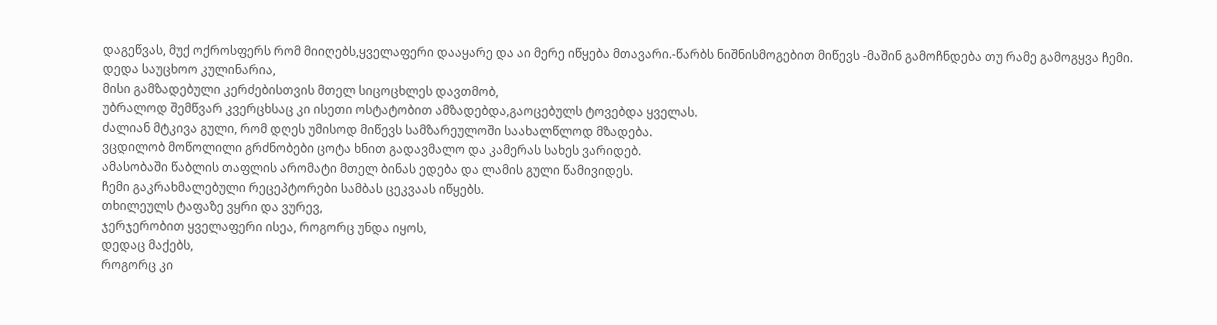დაგეწვას, მუქ ოქროსფერს რომ მიიღებს,ყველაფერი დააყარე და აი მერე იწყება მთავარი.-წარბს ნიშნისმოგებით მიწევს -მაშინ გამოჩნდება თუ რამე გამოგყვა ჩემი.
დედა საუცხოო კულინარია,
მისი გამზადებული კერძებისთვის მთელ სიცოცხლეს დავთმობ,
უბრალოდ შემწვარ კვერცხსაც კი ისეთი ოსტატობით ამზადებდა,გაოცებულს ტოვებდა ყველას.
ძალიან მტკივა გული, რომ დღეს უმისოდ მიწევს სამზარეულოში საახალწლოდ მზადება.
ვცდილობ მოწოლილი გრძნობები ცოტა ხნით გადავმალო და კამერას სახეს ვარიდებ.
ამასობაში წაბლის თაფლის არომატი მთელ ბინას ედება და ლამის გული წამივიდეს.
ჩემი გაკრახმალებული რეცეპტორები სამბას ცეკვაას იწყებს.
თხილეულს ტაფაზე ვყრი და ვურევ,
ჯერჯერობით ყველაფერი ისეა, როგორც უნდა იყოს,
დედაც მაქებს,
როგორც კი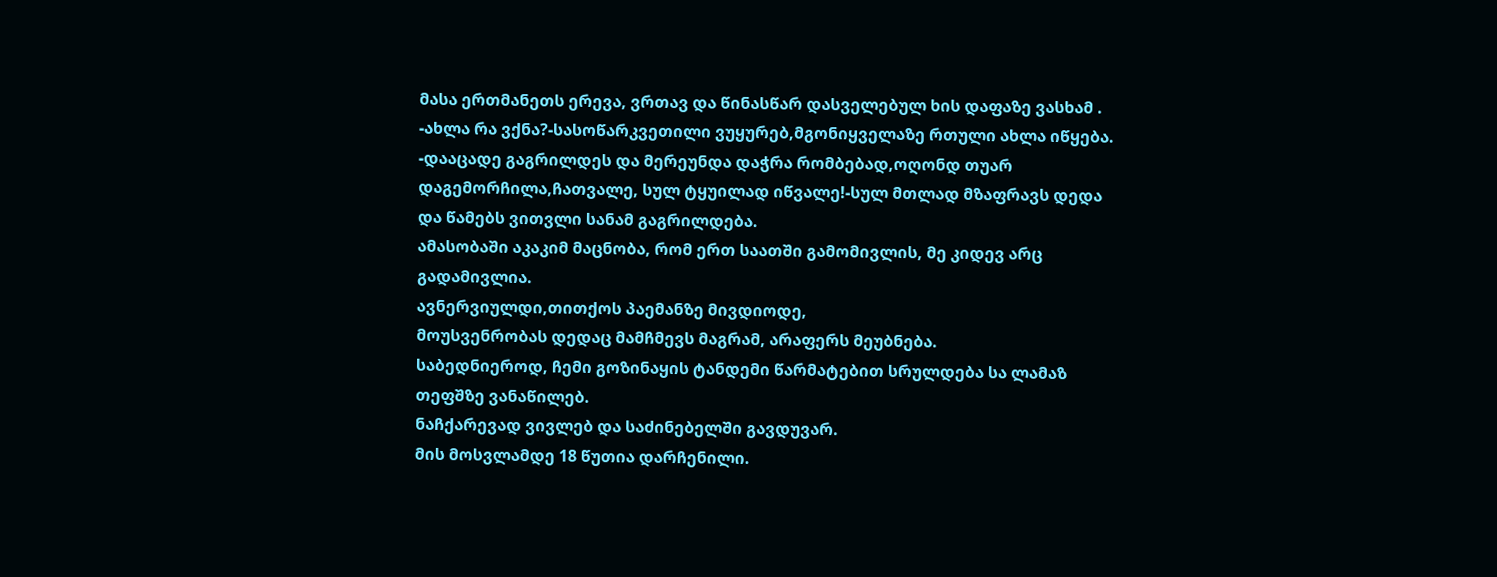მასა ერთმანეთს ერევა, ვრთავ და წინასწარ დასველებულ ხის დაფაზე ვასხამ .
-ახლა რა ვქნა?-სასოწარკვეთილი ვუყურებ,მგონიყველაზე რთული ახლა იწყება.
-დააცადე გაგრილდეს და მერეუნდა დაჭრა რომბებად,ოღონდ თუარ დაგემორჩილა,ჩათვალე, სულ ტყუილად იწვალე!-სულ მთლად მზაფრავს დედა და წამებს ვითვლი სანამ გაგრილდება.
ამასობაში აკაკიმ მაცნობა, რომ ერთ საათში გამომივლის, მე კიდევ არც გადამივლია.
ავნერვიულდი,თითქოს პაემანზე მივდიოდე,
მოუსვენრობას დედაც მამჩმევს მაგრამ, არაფერს მეუბნება.
საბედნიეროდ, ჩემი გოზინაყის ტანდემი წარმატებით სრულდება სა ლამაზ თეფშზე ვანაწილებ.
ნაჩქარევად ვივლებ და საძინებელში გავდუვარ.
მის მოსვლამდე 18 წუთია დარჩენილი.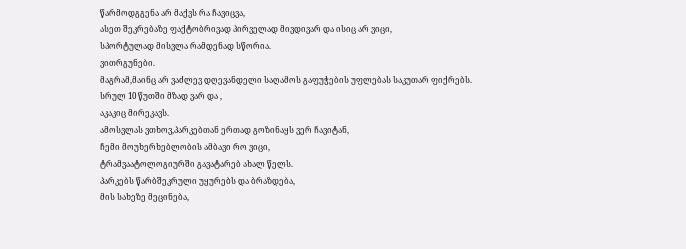წარმოდგგენა არ მაქვს რა ჩავიცვა,
ასეთ შეკრებაზე ფაქტობრივად პირველად მივდივარ და ისიც არ ვიცი,
სპორტულად მისვლა რამდენად სწორია.
ვითრგუნები.
მაგრამ,მაინც არ ვაძლევ დღევანდელი საღამოს გაფუჭების უფლებას საკუთარ ფიქრებს.
სრულ 10 წუთში მზად ვარ და ,
აკაკიც მირეკავს.
ამოსვლას ვთხოვ,პარკებთან ერთად გოზინაყს ვერ ჩავიტან,
ჩემი მოუხერხებლობის ამბავი რო ვიცი,
ტრამვაატოლოგიურში გავატარებ ახალ წელს.
პარკებს წარბშეკრული უყურებს და ბრაზდება,
მის სახეზე მეცინება,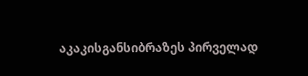აკაკისგანსიბრაზეს პირველად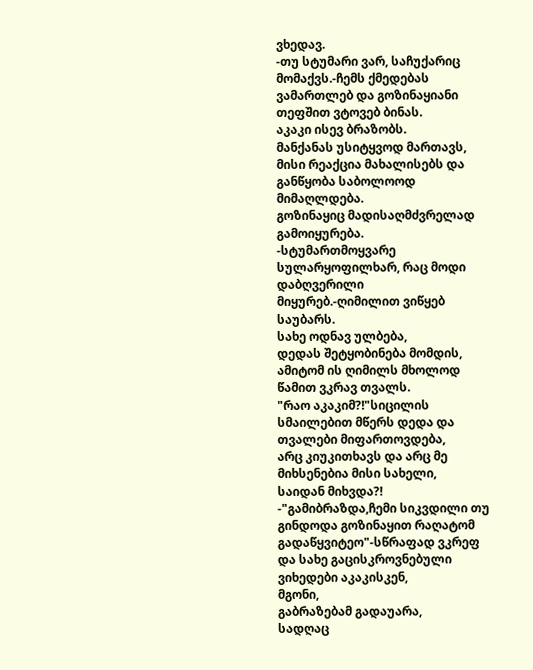ვხედავ.
-თუ სტუმარი ვარ, საჩუქარიც მომაქვს.-ჩემს ქმედებას ვამართლებ და გოზინაყიანი თეფშით ვტოვებ ბინას.
აკაკი ისევ ბრაზობს.
მანქანას უსიტყვოდ მართავს,
მისი რეაქცია მახალისებს და განწყობა საბოლოოდ მიმაღლდება.
გოზინაყიც მადისაღმძვრელად გამოიყურება.
-სტუმართმოყვარე სულარყოფილხარ, რაც მოდი დაბღვერილი მიყურებ.-ღიმილით ვიწყებ საუბარს.
სახე ოდნავ ულბება,
დედას შეტყობინება მომდის, ამიტომ ის ღიმილს მხოლოდ წამით ვკრავ თვალს.
"რაო აკაკიმ?!"სიცილის სმაილებით მწერს დედა და თვალები მიფართოვდება,
არც კიუკითხავს და არც მე მიხსენებია მისი სახელი,
საიდან მიხვდა?!
-"გამიბრაზდა,ჩემი სიკვდილი თუ გინდოდა გოზინაყით რაღატომ გადაწყვიტეო"-სწრაფად ვკრეფ და სახე გაცისკროვნებული ვიხედები აკაკისკენ,
მგონი,
გაბრაზებამ გადაუარა,
სადღაც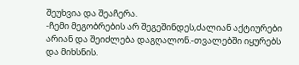შეუხვია და შეაჩერა.
-ჩემი მეგობრების არ შეგეშინდეს,ძალიან აქტიურები არიან და შეიძლება დაგღალონ.-თვალებში იყურებს და მიხსნის.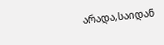არადა,საიდან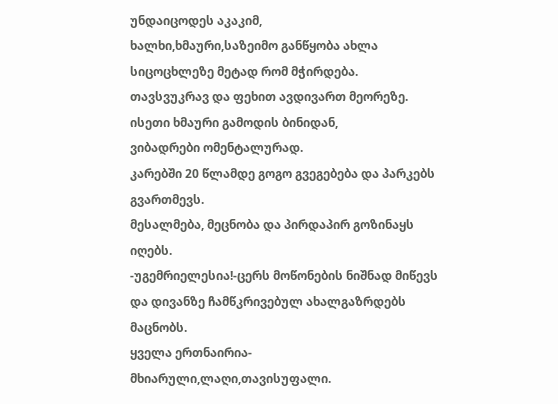უნდაიცოდეს აკაკიმ,
ხალხი,ხმაური,საზეიმო განწყობა ახლა სიცოცხლეზე მეტად რომ მჭირდება.
თავსვუკრავ და ფეხით ავდივართ მეორეზე.
ისეთი ხმაური გამოდის ბინიდან,
ვიბადრები ომენტალურად.
კარებში 20 წლამდე გოგო გვეგებება და პარკებს გვართმევს.
მესალმება, მეცნობა და პირდაპირ გოზინაყს იღებს.
-უგემრიელესია!-ცერს მოწონების ნიშნად მიწევს და დივანზე ჩამწკრივებულ ახალგაზრდებს მაცნობს.
ყველა ერთნაირია-მხიარული,ლაღი,თავისუფალი.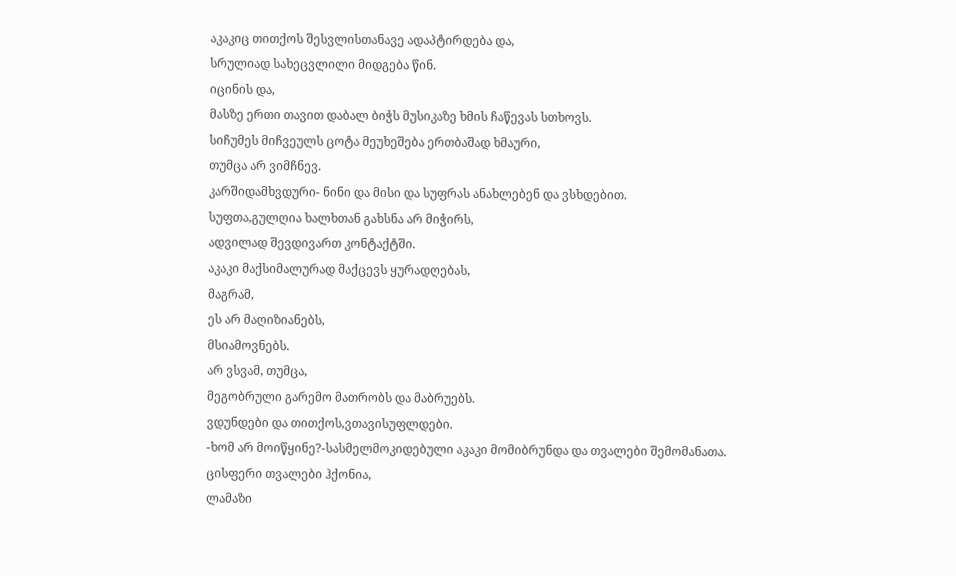აკაკიც თითქოს შესვლისთანავე ადაპტირდება და,
სრულიად სახეცვლილი მიდგება წინ.
იცინის და,
მასზე ერთი თავით დაბალ ბიჭს მუსიკაზე ხმის ჩაწევას სთხოვს.
სიჩუმეს მიჩვეულს ცოტა მეუხეშება ერთბაშად ხმაური,
თუმცა არ ვიმჩნევ.
კარშიდამხვდური- ნინი და მისი და სუფრას ანახლებენ და ვსხდებით.
სუფთა,გულღია ხალხთან გახსნა არ მიჭირს,
ადვილად შევდივართ კონტაქტში.
აკაკი მაქსიმალურად მაქცევს ყურადღებას,
მაგრამ,
ეს არ მაღიზიანებს,
მსიამოვნებს.
არ ვსვამ, თუმცა,
მეგობრული გარემო მათრობს და მაბრუებს.
ვდუნდები და თითქოს,ვთავისუფლდები.
-ხომ არ მოიწყინე?-სასმელმოკიდებული აკაკი მომიბრუნდა და თვალები შემომანათა.
ცისფერი თვალები ჰქონია,
ლამაზი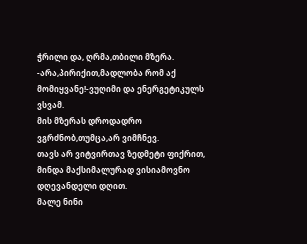ჭრილი და, ღრმა,თბილი მზერა.
-არა,პირიქით,მადლობა რომ აქ მომიყვანე!-ვუღიმი და ენერგეტიკულს ვსვამ.
მის მზერას დროდადრო ვგრძნობ,თუმცა,არ ვიმჩნევ.
თავს არ ვიტვირთავ ზედმეტი ფიქრით, მინდა მაქსიმალურად ვისიამოვნო დღევანდელი დღით.
მალე ნინი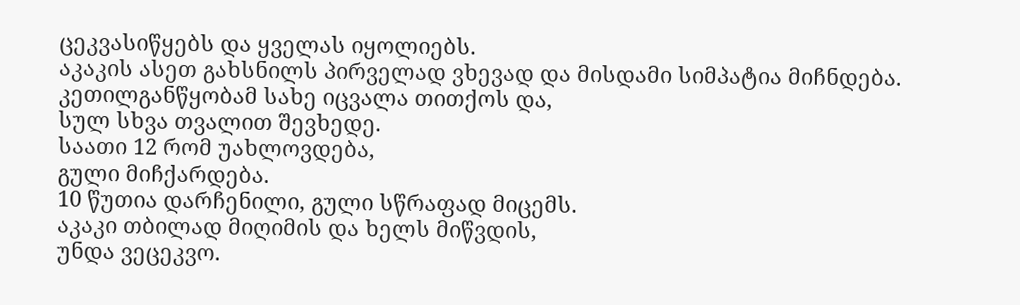ცეკვასიწყებს და ყველას იყოლიებს.
აკაკის ასეთ გახსნილს პირველად ვხევად და მისდამი სიმპატია მიჩნდება.
კეთილგანწყობამ სახე იცვალა თითქოს და,
სულ სხვა თვალით შევხედე.
საათი 12 რომ უახლოვდება,
გული მიჩქარდება.
10 წუთია დარჩენილი, გული სწრაფად მიცემს.
აკაკი თბილად მიღიმის და ხელს მიწვდის,
უნდა ვეცეკვო.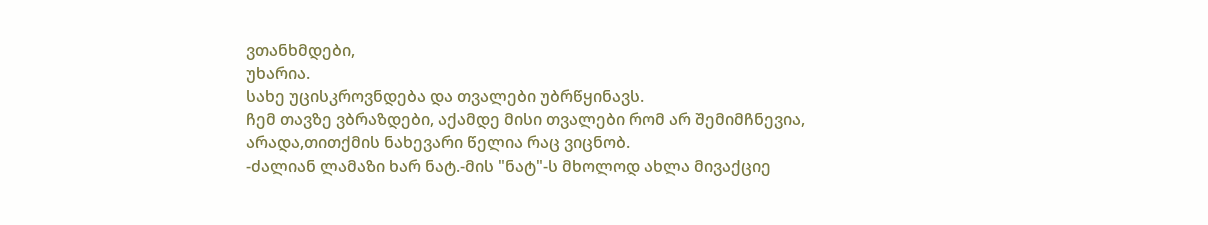ვთანხმდები,
უხარია.
სახე უცისკროვნდება და თვალები უბრწყინავს.
ჩემ თავზე ვბრაზდები, აქამდე მისი თვალები რომ არ შემიმჩნევია, არადა,თითქმის ნახევარი წელია რაც ვიცნობ.
-ძალიან ლამაზი ხარ ნატ.-მის "ნატ"-ს მხოლოდ ახლა მივაქციე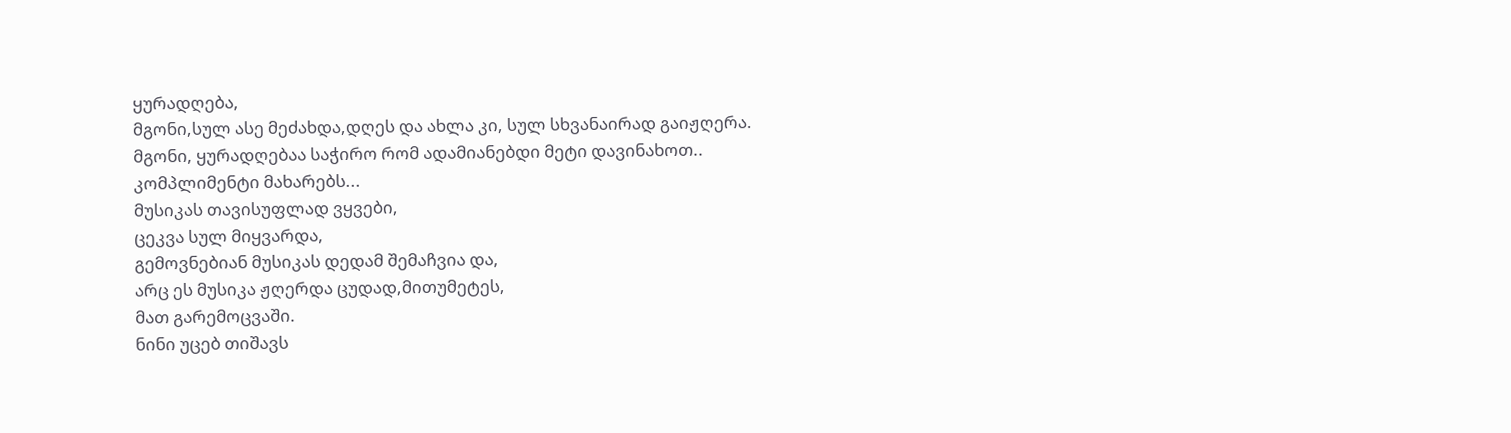ყურადღება,
მგონი,სულ ასე მეძახდა,დღეს და ახლა კი, სულ სხვანაირად გაიჟღერა.
მგონი, ყურადღებაა საჭირო რომ ადამიანებდი მეტი დავინახოთ..
კომპლიმენტი მახარებს...
მუსიკას თავისუფლად ვყვები,
ცეკვა სულ მიყვარდა,
გემოვნებიან მუსიკას დედამ შემაჩვია და,
არც ეს მუსიკა ჟღერდა ცუდად,მითუმეტეს,
მათ გარემოცვაში.
ნინი უცებ თიშავს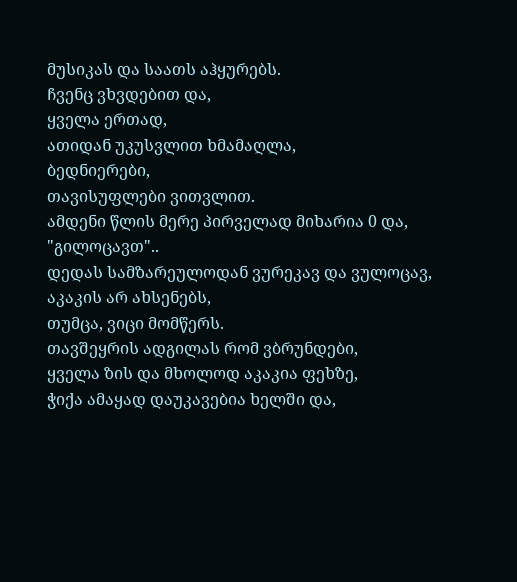მუსიკას და საათს აჰყურებს.
ჩვენც ვხვდებით და,
ყველა ერთად,
ათიდან უკუსვლით ხმამაღლა,
ბედნიერები,
თავისუფლები ვითვლით.
ამდენი წლის მერე პირველად მიხარია 0 და,
"გილოცავთ"..
დედას სამზარეულოდან ვურეკავ და ვულოცავ,
აკაკის არ ახსენებს,
თუმცა, ვიცი მომწერს.
თავშეყრის ადგილას რომ ვბრუნდები,
ყველა ზის და მხოლოდ აკაკია ფეხზე,
ჭიქა ამაყად დაუკავებია ხელში და,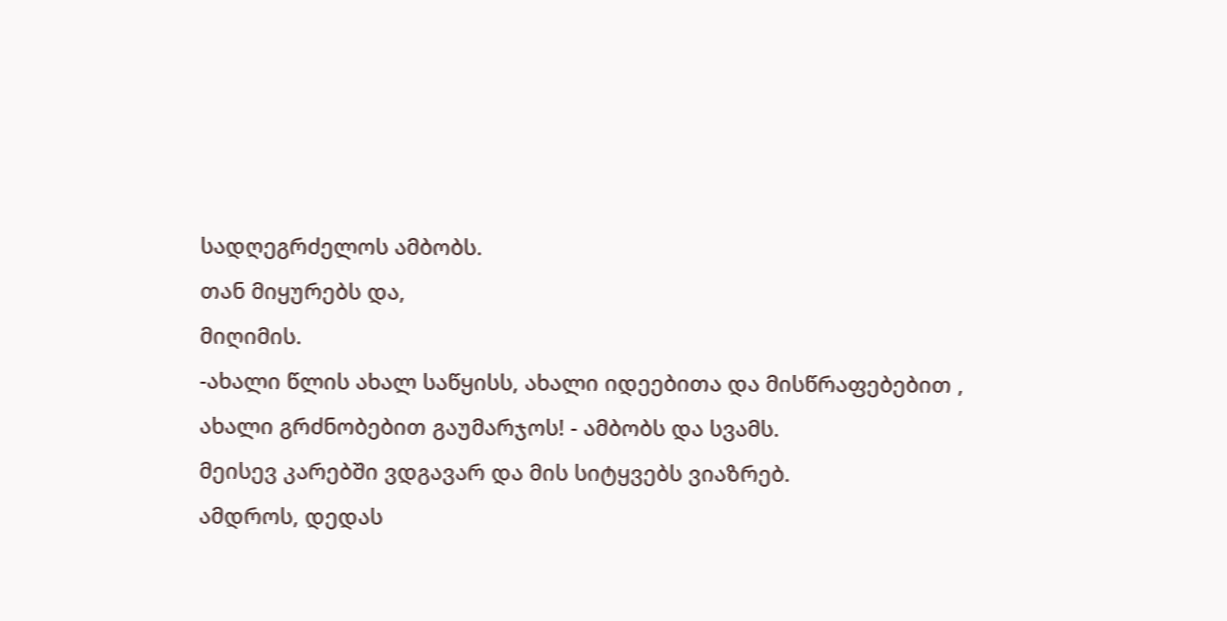სადღეგრძელოს ამბობს.
თან მიყურებს და,
მიღიმის.
-ახალი წლის ახალ საწყისს, ახალი იდეებითა და მისწრაფებებით , ახალი გრძნობებით გაუმარჯოს! - ამბობს და სვამს.
მეისევ კარებში ვდგავარ და მის სიტყვებს ვიაზრებ.
ამდროს, დედას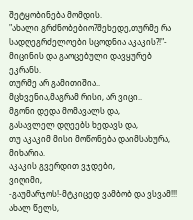შეტყობინება მომდის.
"ახალი გრძნობებიო?შეხედე,თურმე რა სადღეგრძელოები სცოდნია აკაკის?!"- მიცინის და გაოცებული დავყურებ ეკრანს.
თურმე არ გამითიშია..
მცხვენია,მაგრამ რისი, არ ვიცი..
მგონი დედა მომავალს და,
გასავლელ დღეებს ხედავს და,
თუ აკაკიმ მისი მოწონება დაიმსახურა, მიხარია.
აკაკის გვერდით ვჯდები,
ვიღიმი,
-გაუმარჯოს!-მტკიცედ ვამბობ და ვსვამ!!!
ახალ წელს,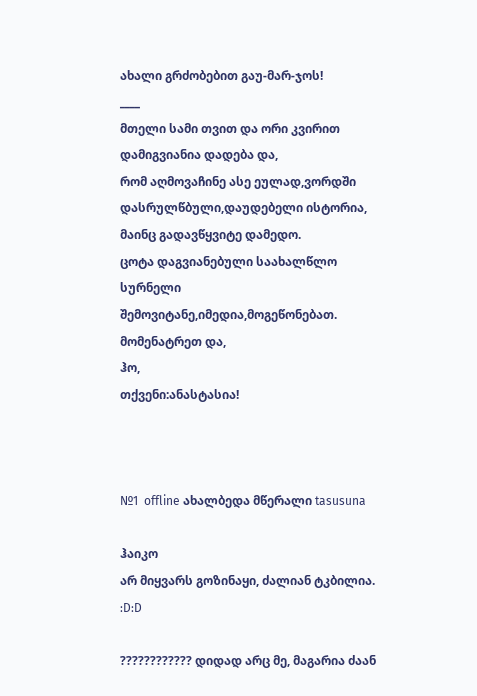ახალი გრძობებით გაუ-მარ-ჯოს!
____
მთელი სამი თვით და ორი კვირით დამიგვიანია დადება და,
რომ აღმოვაჩინე ასე ეულად,ვორდში დასრულწბული,დაუდებელი ისტორია,
მაინც გადავწყვიტე დამედო.
ცოტა დაგვიანებული საახალწლო სურნელი შემოვიტანე,იმედია,მოგეწონებათ.
მომენატრეთ და,
ჰო,
თქვენი:ანასტასია!



№1  offline ახალბედა მწერალი tasusuna

ჰაიკო
არ მიყვარს გოზინაყი, ძალიან ტკბილია.
:D:D

???????????? დიდად არც მე, მაგარია ძაან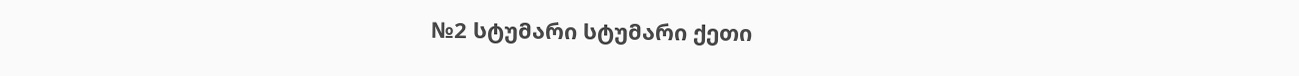№2 სტუმარი სტუმარი ქეთი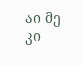აი მე კი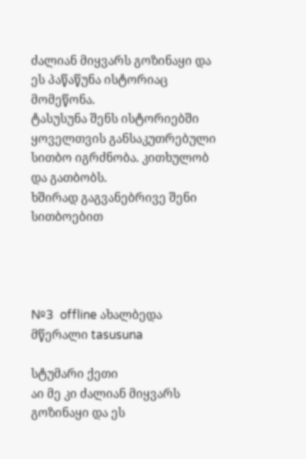ძალიან მიყვარს გოზინაყი და ეს პაწაწუნა ისტორიაც მომეწონა.
ტასუსუნა შენს ისტორიებში ყოველთვის განსაკუთრებული სითბო იგრძნობა. კითხულობ და გათბობს.
ხშირად გაგვანებრივე შენი სითბოებით




№3  offline ახალბედა მწერალი tasusuna

სტუმარი ქეთი
აი მე კი ძალიან მიყვარს გოზინაყი და ეს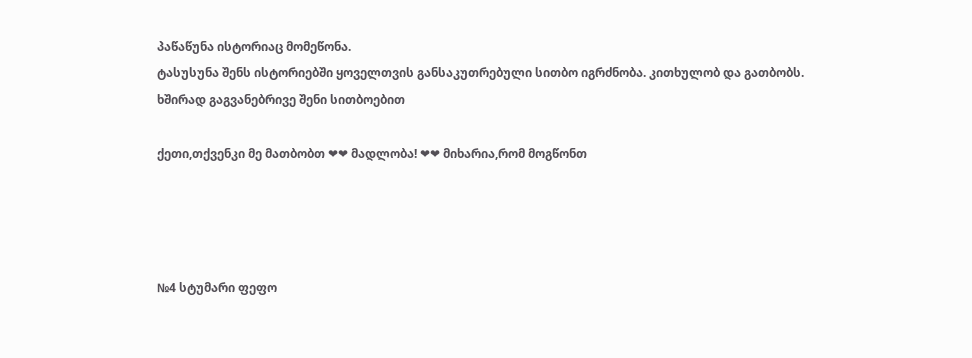პაწაწუნა ისტორიაც მომეწონა.
ტასუსუნა შენს ისტორიებში ყოველთვის განსაკუთრებული სითბო იგრძნობა. კითხულობ და გათბობს.
ხშირად გაგვანებრივე შენი სითბოებით

ქეთი,თქვენკი მე მათბობთ ❤❤ მადლობა! ❤❤ მიხარია,რომ მოგწონთ




№4 სტუმარი ფეფო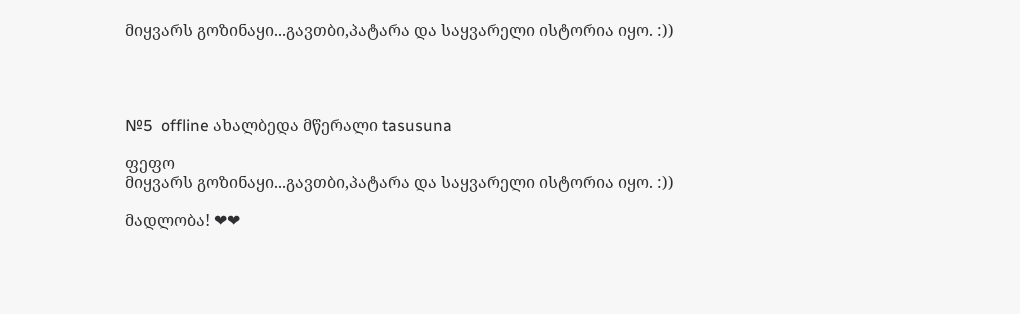მიყვარს გოზინაყი...გავთბი,პატარა და საყვარელი ისტორია იყო. :))




№5  offline ახალბედა მწერალი tasusuna

ფეფო
მიყვარს გოზინაყი...გავთბი,პატარა და საყვარელი ისტორია იყო. :))

მადლობა! ❤❤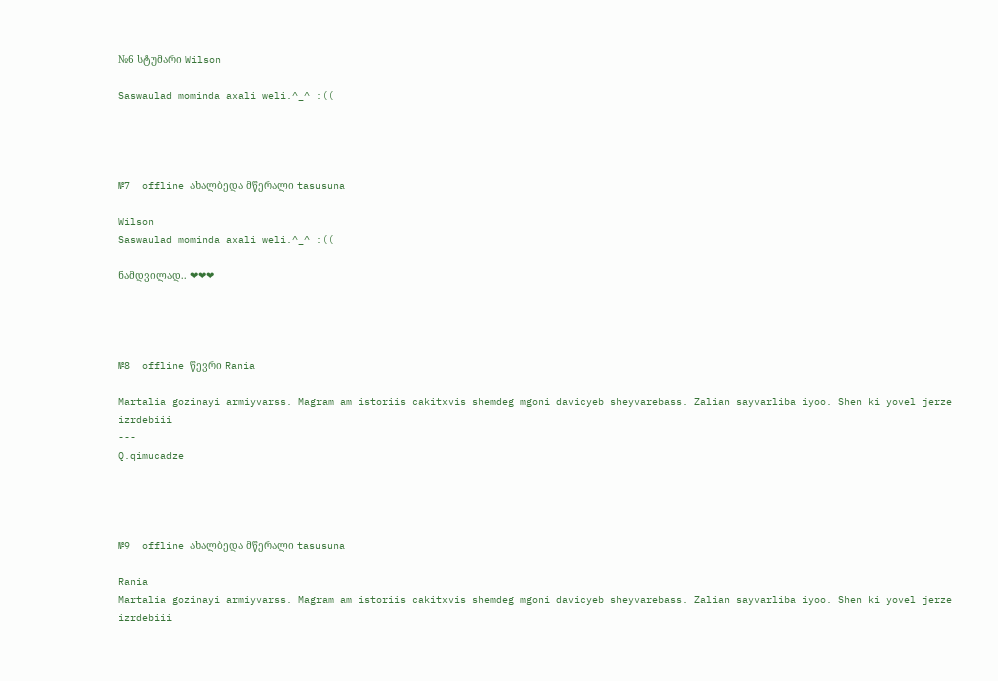№6 სტუმარი Wilson

Saswaulad mominda axali weli.^_^ :((




№7  offline ახალბედა მწერალი tasusuna

Wilson
Saswaulad mominda axali weli.^_^ :((

ნამდვილად.. ❤❤❤




№8  offline წევრი Rania

Martalia gozinayi armiyvarss. Magram am istoriis cakitxvis shemdeg mgoni davicyeb sheyvarebass. Zalian sayvarliba iyoo. Shen ki yovel jerze izrdebiii
---
Q.qimucadze




№9  offline ახალბედა მწერალი tasusuna

Rania
Martalia gozinayi armiyvarss. Magram am istoriis cakitxvis shemdeg mgoni davicyeb sheyvarebass. Zalian sayvarliba iyoo. Shen ki yovel jerze izrdebiii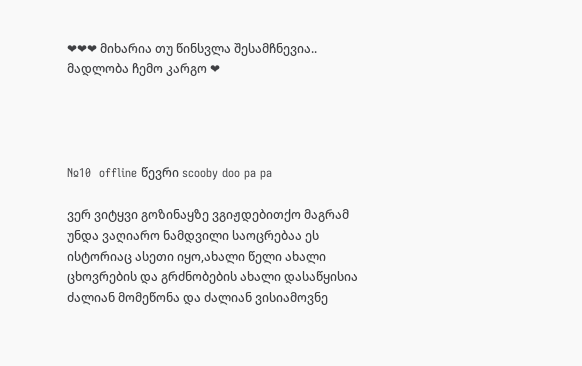❤❤❤ მიხარია თუ წინსვლა შესამჩნევია..
მადლობა ჩემო კარგო ❤




№10  offline წევრი scooby doo pa pa

ვერ ვიტყვი გოზინაყზე ვგიჟდებითქო მაგრამ უნდა ვაღიარო ნამდვილი საოცრებაა ეს ისტორიაც ასეთი იყო,ახალი წელი ახალი ცხოვრების და გრძნობების ახალი დასაწყისია
ძალიან მომეწონა და ძალიან ვისიამოვნე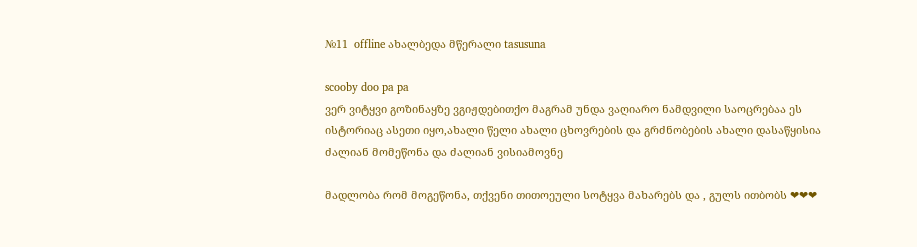№11  offline ახალბედა მწერალი tasusuna

scooby doo pa pa
ვერ ვიტყვი გოზინაყზე ვგიჟდებითქო მაგრამ უნდა ვაღიარო ნამდვილი საოცრებაა ეს ისტორიაც ასეთი იყო,ახალი წელი ახალი ცხოვრების და გრძნობების ახალი დასაწყისია
ძალიან მომეწონა და ძალიან ვისიამოვნე

მადლობა რომ მოგეწონა, თქვენი თითოეული სოტყვა მახარებს და , გულს ითბობს ❤❤❤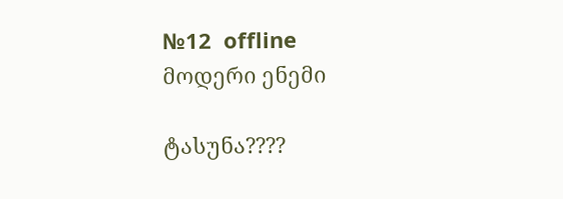№12  offline მოდერი ენემი

ტასუნა????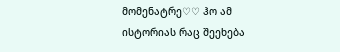მომენატრე♡♡ ჰო ამ ისტორიას რაც შეეხება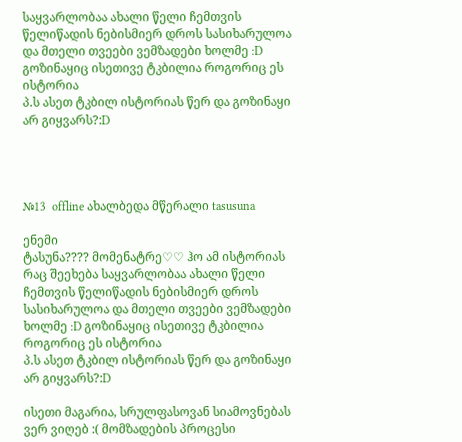საყვარლობაა ახალი წელი ჩემთვის წელიწადის ნებისმიერ დროს სასიხარულოა და მთელი თვეები ვემზადები ხოლმე :D გოზინაყიც ისეთივე ტკბილია როგორიც ეს ისტორია
პ.ს ასეთ ტკბილ ისტორიას წერ და გოზინაყი არ გიყვარს?:D




№13  offline ახალბედა მწერალი tasusuna

ენემი
ტასუნა???? მომენატრე♡♡ ჰო ამ ისტორიას რაც შეეხება საყვარლობაა ახალი წელი ჩემთვის წელიწადის ნებისმიერ დროს სასიხარულოა და მთელი თვეები ვემზადები ხოლმე :D გოზინაყიც ისეთივე ტკბილია როგორიც ეს ისტორია
პ.ს ასეთ ტკბილ ისტორიას წერ და გოზინაყი არ გიყვარს?:D

ისეთი მაგარია, სრულფასოვან სიამოვნებას ვერ ვიღებ :( მომზადების პროცესი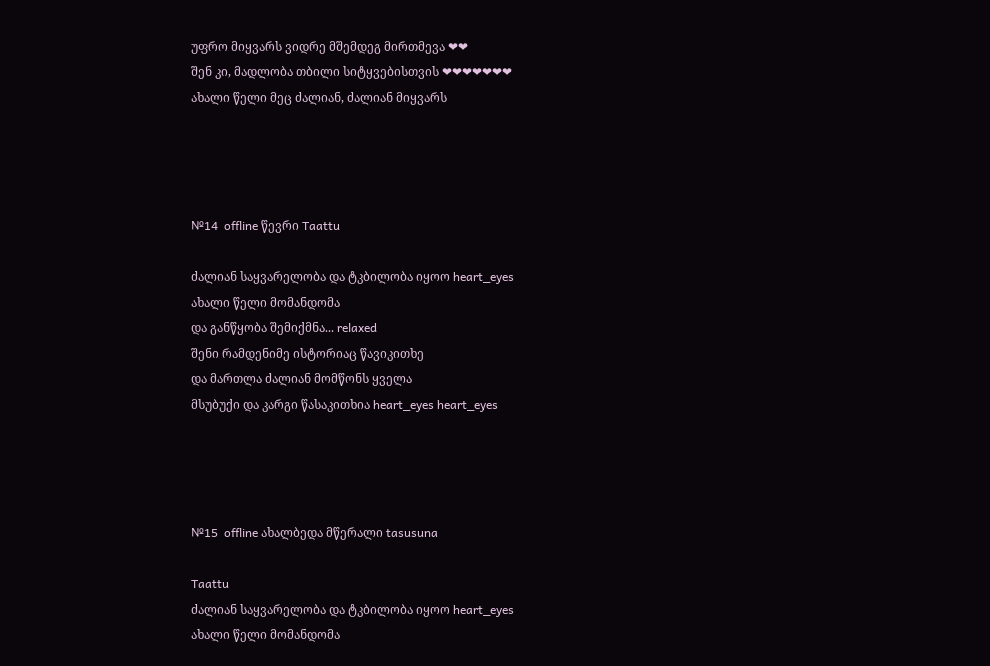უფრო მიყვარს ვიდრე მშემდეგ მირთმევა ❤❤
შენ კი, მადლობა თბილი სიტყვებისთვის ❤❤❤❤❤❤❤
ახალი წელი მეც ძალიან, ძალიან მიყვარს




№14  offline წევრი Taattu

ძალიან საყვარელობა და ტკბილობა იყოო heart_eyes
ახალი წელი მომანდომა
და განწყობა შემიქმნა... relaxed
შენი რამდენიმე ისტორიაც წავიკითხე
და მართლა ძალიან მომწონს ყველა
მსუბუქი და კარგი წასაკითხია heart_eyes heart_eyes




№15  offline ახალბედა მწერალი tasusuna

Taattu
ძალიან საყვარელობა და ტკბილობა იყოო heart_eyes
ახალი წელი მომანდომა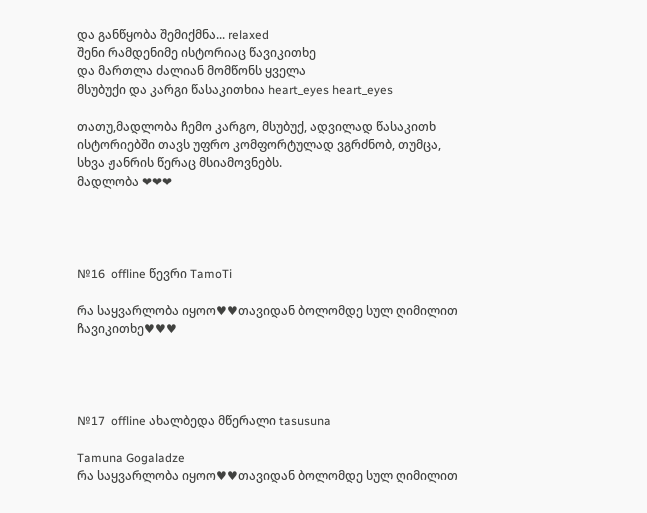და განწყობა შემიქმნა... relaxed
შენი რამდენიმე ისტორიაც წავიკითხე
და მართლა ძალიან მომწონს ყველა
მსუბუქი და კარგი წასაკითხია heart_eyes heart_eyes

თათუ,მადლობა ჩემო კარგო, მსუბუქ, ადვილად წასაკითხ ისტორიებში თავს უფრო კომფორტულად ვგრძნობ, თუმცა, სხვა ჟანრის წერაც მსიამოვნებს.
მადლობა ❤❤❤




№16  offline წევრი TamoTi

რა საყვარლობა იყოო♥♥თავიდან ბოლომდე სულ ღიმილით ჩავიკითხე♥♥♥




№17  offline ახალბედა მწერალი tasusuna

Tamuna Gogaladze
რა საყვარლობა იყოო♥♥თავიდან ბოლომდე სულ ღიმილით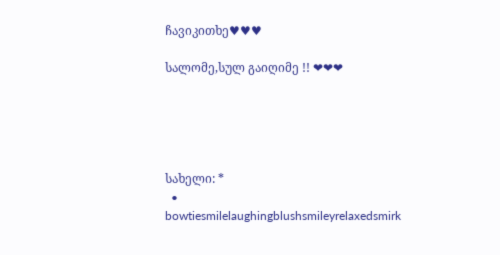ჩავიკითხე♥♥♥

სალომე,სულ გაიღიმე !! ❤❤❤





სახელი: *
  • bowtiesmilelaughingblushsmileyrelaxedsmirk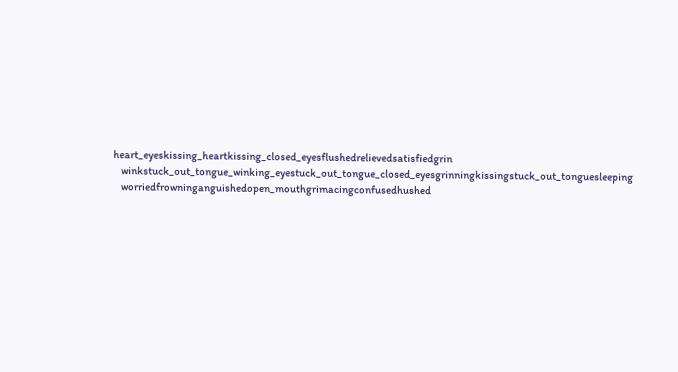heart_eyeskissing_heartkissing_closed_eyesflushedrelievedsatisfiedgrin
    winkstuck_out_tongue_winking_eyestuck_out_tongue_closed_eyesgrinningkissingstuck_out_tonguesleeping
    worriedfrowninganguishedopen_mouthgrimacingconfusedhushed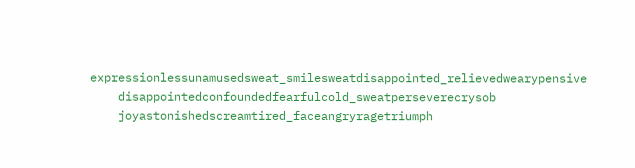expressionlessunamusedsweat_smilesweatdisappointed_relievedwearypensive
    disappointedconfoundedfearfulcold_sweatperseverecrysob
    joyastonishedscreamtired_faceangryragetriumph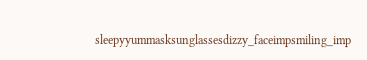sleepyyummasksunglassesdizzy_faceimpsmiling_imp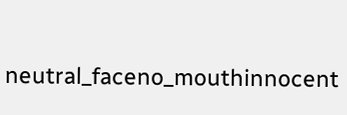neutral_faceno_mouthinnocent